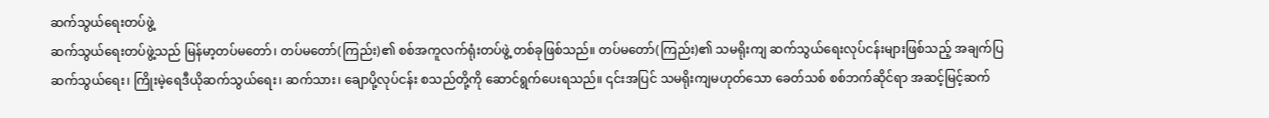ဆက်သွယ်ရေးတပ်ဖွဲ့
ဆက်သွယ်ရေးတပ်ဖွဲ့သည် မြန်မာ့တပ်မတော်၊ တပ်မတော်(ကြည်း)၏ စစ်အကူလက်ရုံးတပ်ဖွဲ့ တစ်ခုဖြစ်သည်။ တပ်မတော်(ကြည်း)၏ သမရိုးကျ ဆက်သွယ်ရေးလုပ်ငန်းများဖြစ်သည့် အချက်ပြဆက်သွယ်ရေး၊ ကြိုးမဲ့ရေဒီယိုဆက်သွယ်ရေး၊ ဆက်သား၊ ချောပို့လုပ်ငန်း စသည်တို့ကို ဆောင်ရွက်ပေးရသည်။ ၎င်းအပြင် သမရိုးကျမဟုတ်သော ခေတ်သစ် စစ်ဘက်ဆိုင်ရာ အဆင့်မြင့်ဆက်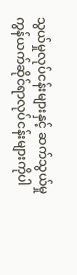သွယ်မှုလုပ်ငန်းများနှင့် ဆက်သွယ်မှုကွန်ယက်ဆိုင်ရာလုပ်ငန်းများကိုပါ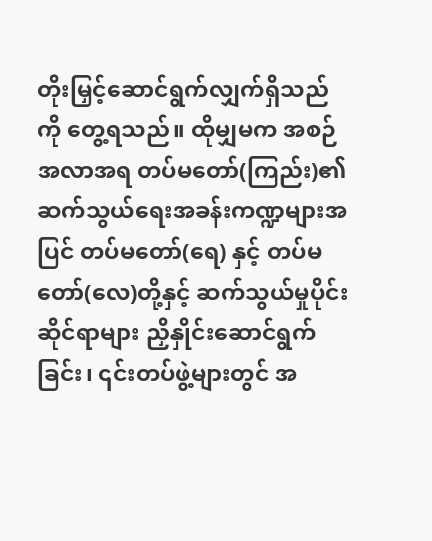တိုးမြှင့်ဆောင်ရွက်လျှက်ရှိသည်ကို တွေ့ရသည်။ ထိုမျှမက အစဉ်အလာအရ တပ်မတော်(ကြည်း)၏ ဆက်သွယ်ရေးအခန်းကဏ္ဍများအပြင် တပ်မတော်(ရေ) နှင့် တပ်မတော်(လေ)တို့နှင့် ဆက်သွယ်မှုပိုင်းဆိုင်ရာများ ညှိနှိုင်းဆောင်ရွက်ခြင်း၊ ၎င်းတပ်ဖွဲ့များတွင် အ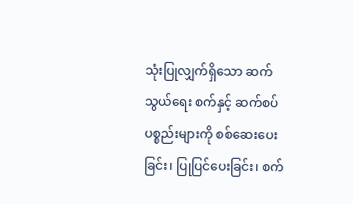သုံးပြုလျှက်ရှိသော ဆက်သွယ်ရေး စက်နှင့် ဆက်စပ်ပစ္စည်းများကို စစ်ဆေးပေးခြင်း၊ ပြုပြင်ပေးခြင်း၊ စက်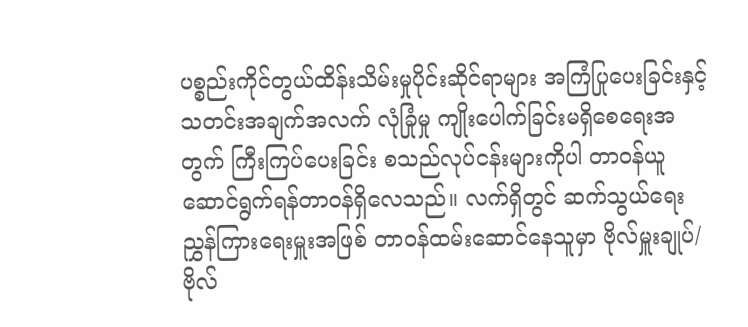ပစ္စည်းကိုင်တွယ်ထိန်းသိမ်းမှုပိုင်းဆိုင်ရာများ အကြံပြုပေးခြင်းနှင့် သတင်းအချက်အလက် လုံခြုံမှု ကျိုးပေါက်ခြင်းမရှိစေရေးအတွက် ကြီးကြပ်ပေးခြင်း စသည်လုပ်ငန်းများကိုပါ တာဝန်ယူဆောင်ရွက်ရန်တာဝန်ရှိလေသည်။ လက်ရှိတွင် ဆက်သွယ်ရေးညွှန်ကြားရေးမှူးအဖြစ် တာဝန်ထမ်းဆောင်နေသူမှာ ဗိုလ်မှူးချုပ်/ ဗိုလ်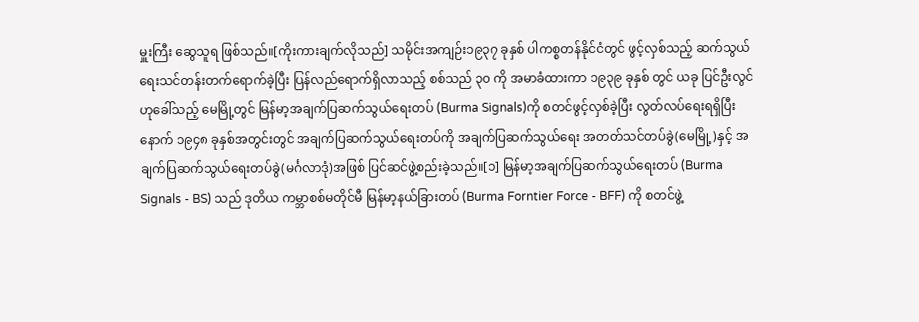မှူးကြီး ဆွေသူရ ဖြစ်သည်။[ကိုးကားချက်လိုသည်] သမိုင်းအကျဉ်း၁၉၃၇ ခုနှစ် ပါကစ္စတန်နိုင်ငံတွင် ဖွင့်လှစ်သည့် ဆက်သွယ်ရေးသင်တန်းတက်ရောက်ခဲ့ပြီး ပြန်လည်ရောက်ရှိလာသည့် စစ်သည် ၃၀ ကို အမာခံထားကာ ၁၉၃၉ ခုနှစ် တွင် ယခု ပြင်ဦးလွင်ဟုခေါ်သည့် မေမြို့တွင် မြန်မာ့အချက်ပြဆက်သွယ်ရေးတပ် (Burma Signals)ကို စတင်ဖွင့်လှစ်ခဲ့ပြီး လွတ်လပ်ရေးရရှိပြီးနောက် ၁၉၄၈ ခုနှစ်အတွင်းတွင် အချက်ပြဆက်သွယ်ရေးတပ်ကို အချက်ပြဆက်သွယ်ရေး အတတ်သင်တပ်ခွဲ(မေမြို့)နှင့် အချက်ပြဆက်သွယ်ရေးတပ်ခွဲ(မင်္ဂလာဒုံ)အဖြစ် ပြင်ဆင်ဖွဲ့စည်းခဲ့သည်။[၁] မြန်မာ့အချက်ပြဆက်သွယ်ရေးတပ် (Burma Signals - BS) သည် ဒုတိယ ကမ္ဘာစစ်မတိုင်မီ မြန်မာ့နယ်ခြားတပ် (Burma Forntier Force - BFF) ကို စတင်ဖွဲ့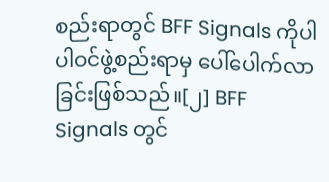စည်းရာတွင် BFF Signals ကိုပါ ပါဝင်ဖွဲ့စည်းရာမှ ပေါ်ပေါက်လာခြင်းဖြစ်သည်။[၂] BFF Signals တွင်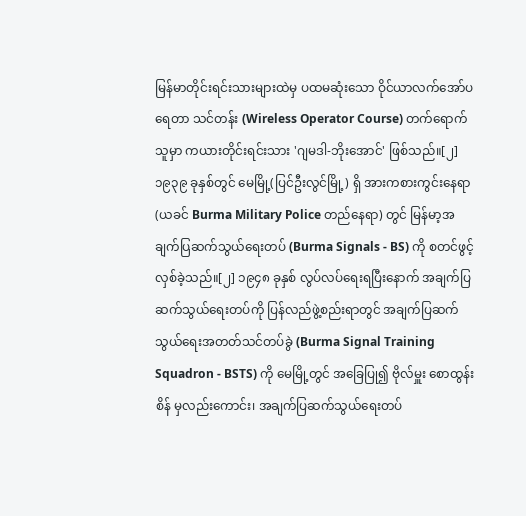မြန်မာတိုင်းရင်းသားများထဲမှ ပထမဆုံးသော ဝိုင်ယာလက်အော်ပရေတာ သင်တန်း (Wireless Operator Course) တက်ရောက်သူမှာ ကယားတိုင်းရင်းသား 'ဂျမဒါ-ဘိုးအောင်' ဖြစ်သည်။[၂] ၁၉၃၉ ခုနှစ်တွင် မေမြို့(ပြင်ဦးလွင်မြို့) ရှိ အားကစားကွင်းနေရာ (ယခင် Burma Military Police တည်နေရာ) တွင် မြန်မာ့အချက်ပြဆက်သွယ်ရေးတပ် (Burma Signals - BS) ကို စတင်ဖွင့်လှစ်ခဲ့သည်။[၂] ၁၉၄၈ ခုနှစ် လွပ်လပ်ရေးရပြီးနောက် အချက်ပြဆက်သွယ်ရေးတပ်ကို ပြန်လည်ဖွဲ့စည်းရာတွင် အချက်ပြဆက်သွယ်ရေးအတတ်သင်တပ်ခွဲ (Burma Signal Training Squadron - BSTS) ကို မေမြို့တွင် အခြေပြု၍ ဗိုလ်မှူး စောထွန်းစိန် မှလည်းကောင်း၊ အချက်ပြဆက်သွယ်ရေးတပ်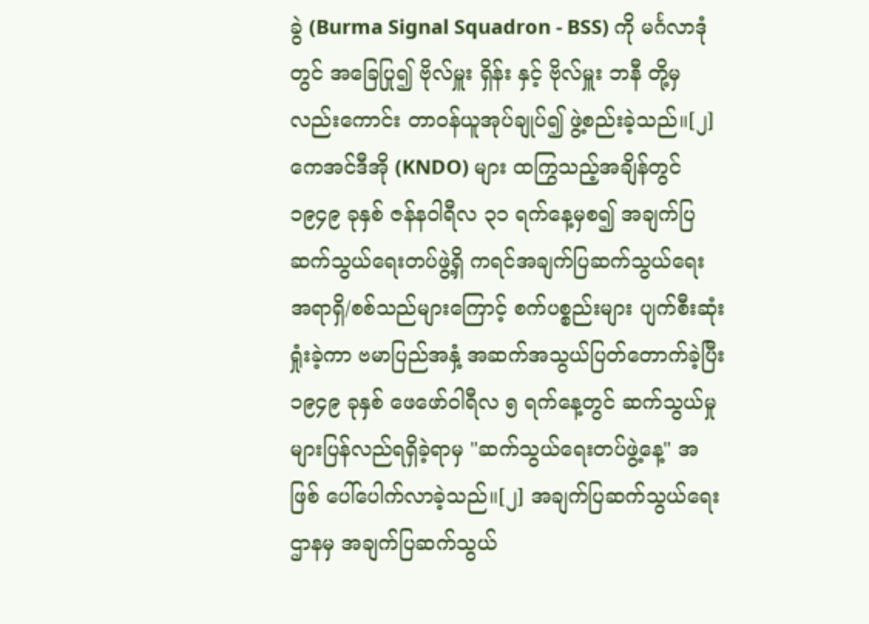ခွဲ (Burma Signal Squadron - BSS) ကို မင်္ဂလာဒုံတွင် အခြေပြု၍ ဗိုလ်မှူး ရှိန်း နှင့် ဗိုလ်မှူး ဘနီ တို့မှလည်းကောင်း တာဝန်ယူအုပ်ချုပ်၍ ဖွဲ့စည်းခဲ့သည်။[၂] ကေအင်ဒီအို (KNDO) များ ထကြွသည့်အချိန်တွင် ၁၉၄၉ ခုနှစ် ဇန်နဝါရီလ ၃၁ ရက်နေ့မှစ၍ အချက်ပြဆက်သွယ်ရေးတပ်ဖွဲ့ရှိ ကရင်အချက်ပြဆက်သွယ်ရေး အရာရှိ/စစ်သည်များကြောင့် စက်ပစ္စည်းများ ပျက်စီးဆုံးရှုံးခဲ့ကာ ဗမာပြည်အနှံ့ အဆက်အသွယ်ပြတ်တောက်ခဲ့ပြီး ၁၉၄၉ ခုနှစ် ဖေဖော်ဝါရီလ ၅ ရက်နေ့တွင် ဆက်သွယ်မှုများပြန်လည်ရရှိခဲ့ရာမှ "ဆက်သွယ်ရေးတပ်ဖွဲ့နေ့" အဖြစ် ပေါ်ပေါက်လာခဲ့သည်။[၂] အချက်ပြဆက်သွယ်ရေးဌာနမှ အချက်ပြဆက်သွယ်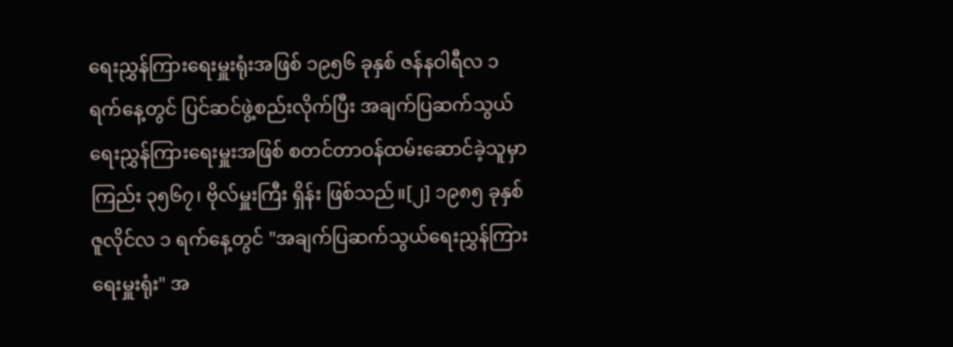ရေးညွှန်ကြားရေးမှူးရုံးအဖြစ် ၁၉၅၆ ခုနှစ် ဇန်နဝါရီလ ၁ ရက်နေ့တွင် ပြင်ဆင်ဖွဲ့စည်းလိုက်ပြီး အချက်ပြဆက်သွယ်ရေးညွှန်ကြားရေးမှူးအဖြစ် စတင်တာဝန်ထမ်းဆောင်ခဲ့သူမှာ ကြည်း ၃၅၆၇၊ ဗိုလ်မှူးကြီး ရှိန်း ဖြစ်သည်။[၂] ၁၉၈၅ ခုနှစ် ဇူလိုင်လ ၁ ရက်နေ့တွင် "အချက်ပြဆက်သွယ်ရေးညွှန်ကြားရေးမှူးရုံး" အ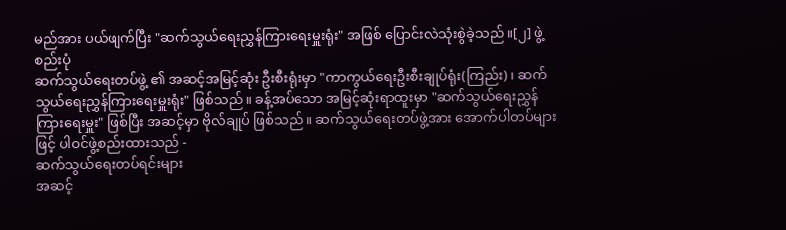မည်အား ပယ်ဖျက်ပြီး "ဆက်သွယ်ရေးညွှန်ကြားရေးမှူးရုံး" အဖြစ် ပြောင်းလဲသုံးစွဲခဲ့သည်။[၂] ဖွဲ့စည်းပုံ
ဆက်သွယ်ရေးတပ်ဖွဲ့ ၏ အဆင့်အမြင့်ဆုံး ဦးစီးရုံးမှာ "ကာကွယ်ရေးဦးစီးချုပ်ရုံး(ကြည်း)၊ ဆက်သွယ်ရေးညွှန်ကြားရေးမှူးရုံး" ဖြစ်သည်။ ခန့်အပ်သော အမြင့်ဆုံးရာထူးမှာ "ဆက်သွယ်ရေးညွှန်ကြားရေးမှူး" ဖြစ်ပြီး အဆင့်မှာ ဗိုလ်ချုပ် ဖြစ်သည်။ ဆက်သွယ်ရေးတပ်ဖွဲ့အား အောက်ပါတပ်များဖြင့် ပါဝင်ဖွဲ့စည်းထားသည် -
ဆက်သွယ်ရေးတပ်ရင်းများ
အဆင့်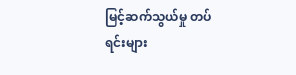မြင့်ဆက်သွယ်မှု တပ်ရင်းများ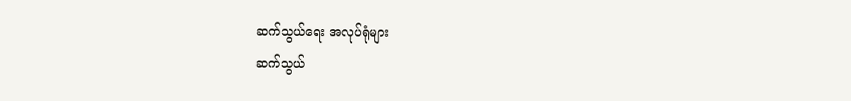ဆက်သွယ်ရေး အလုပ်ရုံများ
ဆက်သွယ်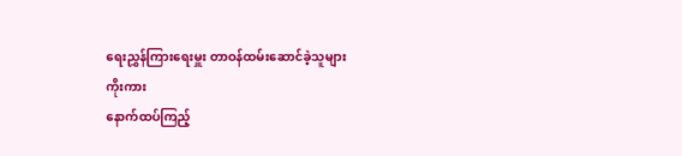ရေးညွှန်ကြားရေးမှူး တာဝန်ထမ်းဆောင်ခဲ့သူများ
ကိုးကား
နောက်ထပ်ကြည့်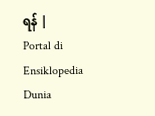ရန် |
Portal di Ensiklopedia Dunia